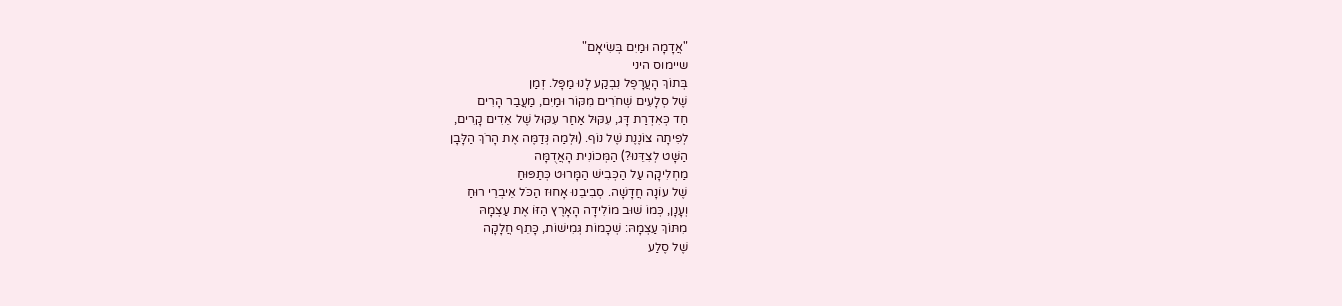"אֲדָמָה וּמַיִם בְּשִׂיאָם"
שיימוס היני
בְּתוֹךְ הָעֲרָפֶל נִבְקַע לָנוּ מַפָּל. זְמַן
שֶׁל סְלָעִים שְׁחֹרִים מִקּוֹר וּמַיִם, מַעֲבַר הָרִים
חַד כְּאִדְרַת דָּג, עִקּוּל אַחַר עִקּוּל שֶׁל אֵדִים קָרִים,
לְפִיתָה צוֹנֶנֶת שֶׁל נוֹף. (וּלְמַה נְּדַמֶּה אֶת הָרֹךְ הַלָּבָן
הַשָּׁט לְצִדֵּנוּ?) הַמְּכוֹנִית הָאֲדֻמָּה
מַחְלִיקָה עַל הַכְּבִישׁ הַמָּרוּט כְּתַפּוּחַ
שֶׁל עוֹנָה חֲדָשָׁה. סְבִיבֵנוּ אָחוּז הַכֹּל אֵיבְרֵי רוּחַ
וְעָנָן, כְּמוֹ שׁוּב מוֹלִידָה הָאָרֶץ הַזּוֹ אֶת עַצְמָהּ
מִתּוֹךְ עַצְמָהּ: שְׁכָמוֹת גְּמִישׁוֹת, כָּתֵף חֲלָקָה
שֶׁל סֶלַע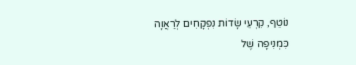נוֹטֵף, קִרְעֵי שָׂדוֹת נִפְקָחִים לְרַאֲוָה
כִּמְנִיפָה שֶׁל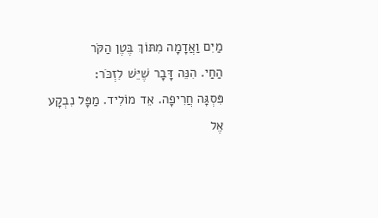מַיִם וַאֲדָמָה מִתּוֹךְ בֶּטֶן הַקֹּר
הַחַי. הִנֵּה דָּבָר שֶׁיֵּשׁ לִזְכֹּר:
פִּסְגָּה חֲרִיפָה. אֵד מוֹלִיד. מַפָּל נִבְקָע
אֶל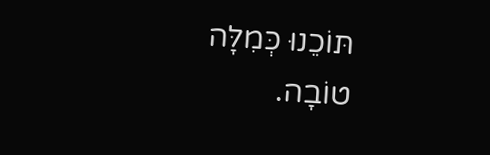תּוֹכֵנוּ כְּמִלָּה טוֹבָה.